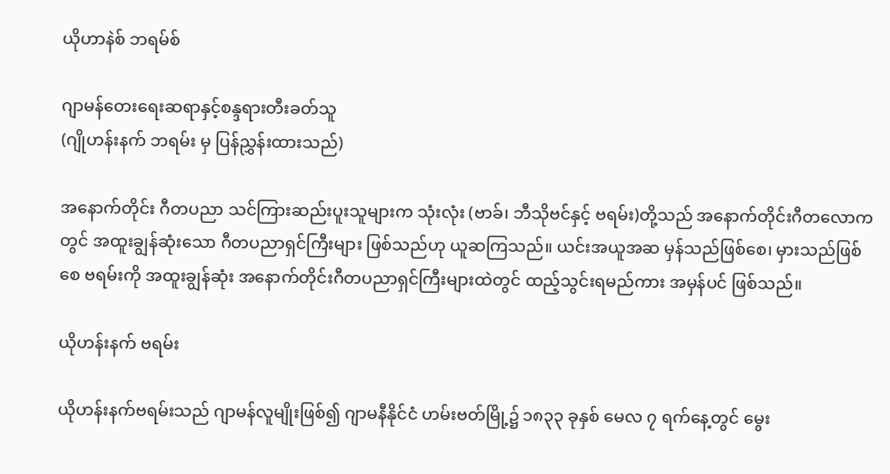ယိုဟာနဲစ် ဘရမ်စ်

ဂျာမန်တေးရေးဆရာနှင့်စန္ဒရားတီးခတ်သူ
(ဂျိုဟန်းနက် ဘရမ်း မှ ပြန်ညွှန်းထားသည်)

အနောက်တိုင်း ဂီတပညာ သင်ကြားဆည်းပူးသူများက သုံးလုံး (ဗာခ်၊ ဘီသိုဗင်နှင့် ဗရမ်း)တို့သည် အနောက်တိုင်းဂီတလောကတွင် အထူးချွန်ဆုံးသော ဂီတပညာရှင်ကြီးများ ဖြစ်သည်ဟု ယူဆကြသည်။ ယင်းအယူအဆ မှန်သည်ဖြစ်စေ၊ မှားသည်ဖြစ်စေ ဗရမ်းကို အထူးချွန်ဆုံး အနောက်တိုင်းဂီတပညာရှင်ကြီးများထဲတွင် ထည့်သွင်းရမည်ကား အမှန်ပင် ဖြစ်သည်။

ယိုဟန်းနက် ဗရမ်း

ယိုဟန်းနက်ဗရမ်းသည် ဂျာမန်လူမျိုးဖြစ်၍ ဂျာမနီနိုင်ငံ ဟမ်းဗတ်မြို့၌ ၁၈၃၃ ခုနှစ် မေလ ၇ ရက်နေ့တွင် မွေး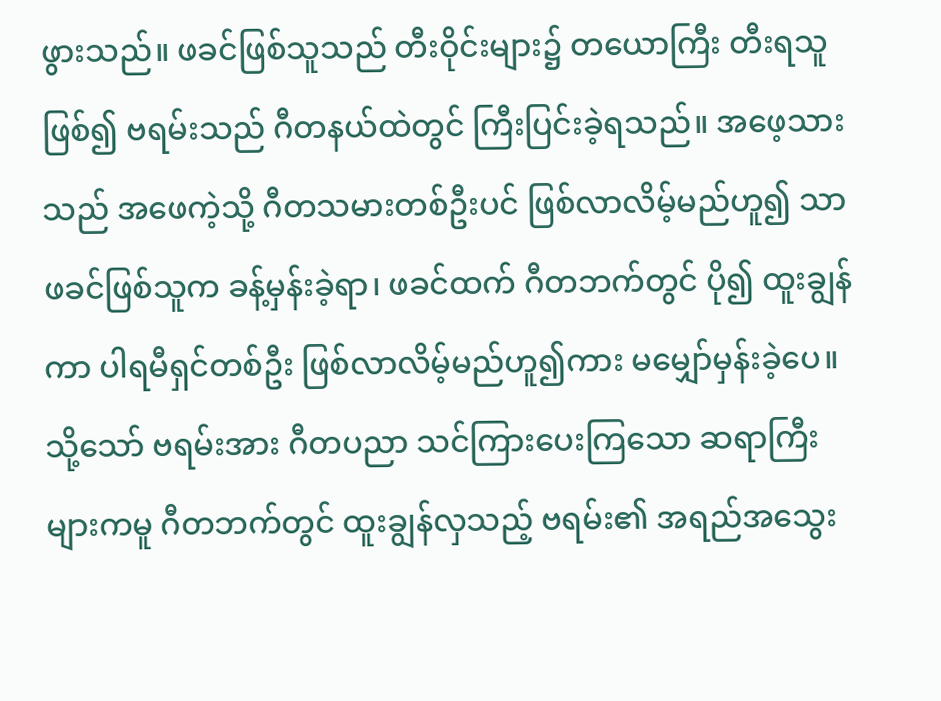ဖွားသည်။ ဖခင်ဖြစ်သူသည် တီးဝိုင်းများ၌ တယောကြီး တီးရသူဖြစ်၍ ဗရမ်းသည် ဂီတနယ်ထဲတွင် ကြီးပြင်းခဲ့ရသည်။ အဖေ့သားသည် အဖေကဲ့သို့ ဂီတသမားတစ်ဦးပင် ဖြစ်လာလိမ့်မည်ဟူ၍ သာ ဖခင်ဖြစ်သူက ခန့်မှန်းခဲ့ရာ၊ ဖခင်ထက် ဂီတဘက်တွင် ပို၍ ထူးချွန်ကာ ပါရမီရှင်တစ်ဦး ဖြစ်လာလိမ့်မည်ဟူ၍ကား မမျှော်မှန်းခဲ့ပေ။ သို့သော် ဗရမ်းအား ဂီတပညာ သင်ကြားပေးကြသော ဆရာကြီးများကမူ ဂီတဘက်တွင် ထူးချွန်လှသည့် ဗရမ်း၏ အရည်အသွေး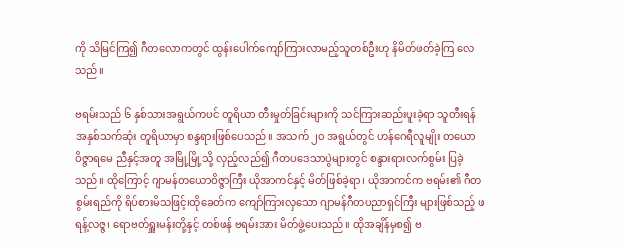ကို သိမြင်ကြ၍ ဂီတလောကတွင် ထွန်းပေါက်ကျော်ကြားလာမည့်သူတစ်ဦးဟု နိမိတ်ဖတ်ခဲ့ကြ လေသည်။

ဗရမ်းသည် ၆ နှစ်သားအရွယ်ကပင် တူရိယာ တီးမှုတ်ခြင်းများကို သင်ကြားဆည်းပူးခဲ့ရာ သူတီးရန် အနှစ်သက်ဆုံး တူရိယာမှာ စန္ဒရားဖြစ်ပေသည်။ အသက် ၂ဝ အရွယ်တွင် ဟန်ဂေရီလူမျိုး တယောဝိဇ္ဇာရမေ ညီနှင့်အတူ အမြို့မြို့သို့ လှည့်လည်၍ ဂီတပဒေသာပွဲများတွင် စန္ဒားရားလက်စွမ်း ပြခဲ့သည်။ ထိုကြောင့် ဂျာမန်တယောဝိဇ္ဇာကြီး ယိုအာကင်နှင့် မိတ်ဖြစ်ခဲ့ရာ၊ ယိုအာကင်က ဗရမ်း၏ ဂီတစွမ်းရည်ကို ရိပ်စားမိသဖြင့်၊ထိုခေတ်က ကျော်ကြားလှသော ဂျာမန်ဂီတပညာရှင်ကြီး များဖြစ်သည့် ဖရန့်လဇ္ဇ၊ ရောဗတ်ရှူးမန်းတို့နှင့် တစ်ဖန် ဗရမ်းအား မိတ်ဖွဲ့ပေးသည်။ ထိုအချိန်မှစ၍ ဗ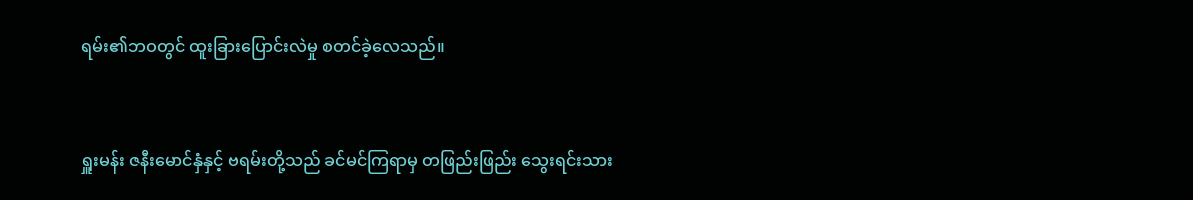ရမ်း၏ဘဝတွင် ထူးခြားပြောင်းလဲမှု စတင်ခဲ့လေသည်။


ရှူးမန်း ဇနီးမောင်နှံနှင့် ဗရမ်းတို့သည် ခင်မင်ကြရာမှ တဖြည်းဖြည်း သွေးရင်းသား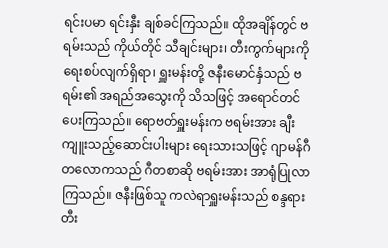ရင်းပမာ ရင်းနှီး ချစ်ခင်ကြသည်။ ထိုအချိန်တွင် ဗရမ်းသည် ကိုယ်တိုင် သီချင်းများ၊ တီးကွက်များကို ရေးစပ်လျက်ရှိရာ၊ ရှူးမန်းတို့ ဇနီးမောင်နှံသည် ဗရမ်း၏ အရည်အသွေးကို သိသဖြင့် အရောင်တင်ပေးကြသည်။ ရောဗတ်ရှူးမန်းက ဗရမ်းအား ချီးကျူးသည့်ဆောင်းပါးများ ရေးသားသဖြင့် ဂျာမန်ဂီတလောကသည် ဂီတစာဆို ဗရမ်းအား အာရုံပြုလာကြသည်။ ဇနီးဖြစ်သူ ကလဲရာရှူးမန်းသည် စန္ဒရား တီး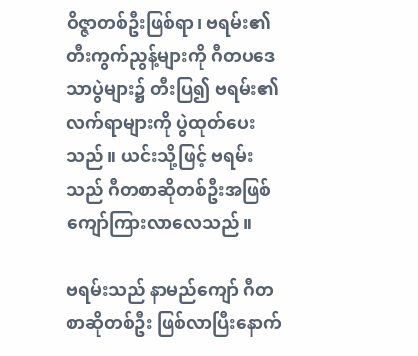ဝိဇ္ဇာတစ်ဦးဖြစ်ရာ၊ ဗရမ်း၏ တီးကွက်ညွန့်များကို ဂီတပဒေသာပွဲများ၌ တီးပြ၍ ဗရမ်း၏လက်ရာများကို ပွဲထုတ်ပေးသည်။ ယင်းသို့ဖြင့် ဗရမ်းသည် ဂီတစာဆိုတစ်ဦးအဖြစ် ကျော်ကြားလာလေသည်။

ဗရမ်းသည် နာမည်ကျော် ဂီတစာဆိုတစ်ဦး ဖြစ်လာပြီးနောက်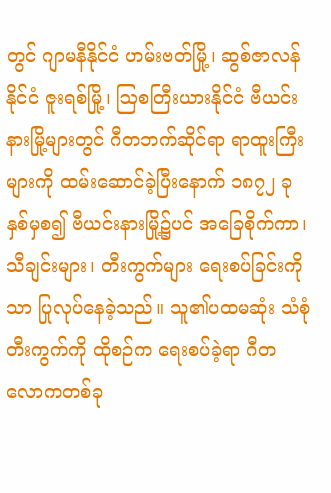တွင် ဂျာမနီနိုင်ငံ ဟမ်းဗတ်မြို့၊ ဆွစ်ဇာလန်နိုင်ငံ ဇူးရစ်မြို့၊ ဩစတြီးယားနိုင်ငံ ဗီယင်းနားမြို့များတွင် ဂီတဘက်ဆိုင်ရာ ရာထူးကြီးများကို ထမ်းဆောင်ခဲ့ပြီးနောက် ၁၈၇၂ ခုနှစ်မှစ၍ ဗီယင်းနားမြို့၌ပင် အခြေစိုက်ကာ၊ သီချင်းများ၊ တီးကွက်များ ရေးစပ်ခြင်းကိုသာ ပြုလုပ်နေခဲ့သည်။ သူ၏ပထမဆုံး သံစုံ တီးကွက်ကို ထိုစဉ်က ရေးစပ်ခဲ့ရာ ဂီတလောကတစ်ခု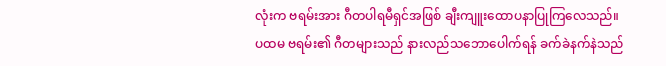လုံးက ဗရမ်းအား ဂီတပါရမီရှင်အဖြစ် ချီးကျူးထောပနာပြုကြလေသည်။ ပထမ ဗရမ်း၏ ဂီတများသည် နားလည်သဘောပေါက်ရန် ခက်ခဲနက်နဲသည်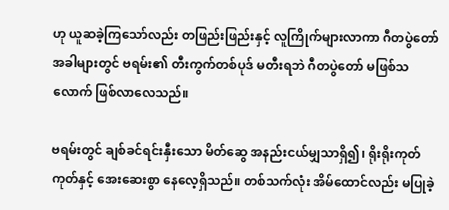ဟု ယူဆခဲ့ကြသော်လည်း တဖြည်းဖြည်းနှင့် လူကြိုက်များလာကာ ဂီတပွဲတော်အခါများတွင် ဗရမ်း၏ တီးကွက်တစ်ပုဒ် မတီးရဘဲ ဂီတပွဲတော် မဖြစ်သလောက် ဖြစ်လာလေသည်။

ဗရမ်းတွင် ချစ်ခင်ရင်းနှီးသော မိတ်ဆွေ အနည်းငယ်မျှသာရှိ၍၊ ရိုးရိုးကုတ်ကုတ်နှင့် အေးဆေးစွာ နေလေ့ရှိသည်။ တစ်သက်လုံး အိမ်ထောင်လည်း မပြုခဲ့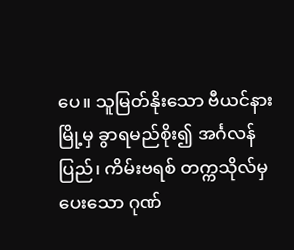ပေ။ သူမြတ်နိုးသော ဗီယင်နားမြို့မှ ခွာရမည်စိုး၍ အင်္ဂလန်ပြည်၊ ကိမ်းဗရစ် တက္ကသိုလ်မှ ပေးသော ဂုဏ်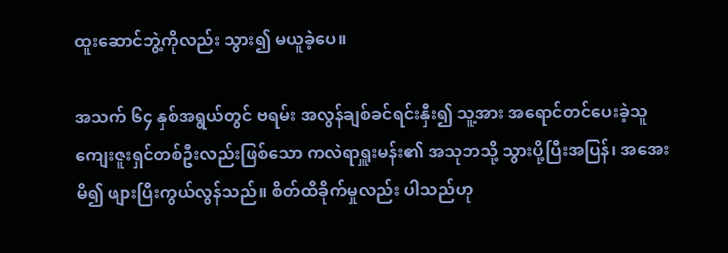ထူးဆောင်ဘွဲ့ကိုလည်း သွား၍ မယူခဲ့ပေ။

အသက် ၆၄ နှစ်အရွယ်တွင် ဗရမ်း အလွန်ချစ်ခင်ရင်းနှီး၍ သူ့အား အရောင်တင်ပေးခဲ့သူ ကျေးဇူးရှင်တစ်ဦးလည်းဖြစ်သော ကလဲရာရှူးမန်း၏ အသုဘသို့ သွားပို့ပြီးအပြန်၊ အအေးမိ၍ ဖျားပြီးကွယ်လွန်သည်။ စိတ်ထိခိုက်မှုလည်း ပါသည်ဟု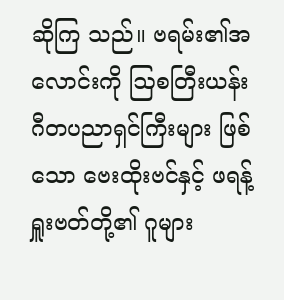ဆိုကြ သည်။ ဗရမ်း၏အလောင်းကို ဩစတြီးယန်း ဂီတပညာရှင်ကြီးများ ဖြစ်သော ဗေးထိုးဗင်နှင့် ဖရန့်ရှူးဗတ်တို့၏ ဂူများ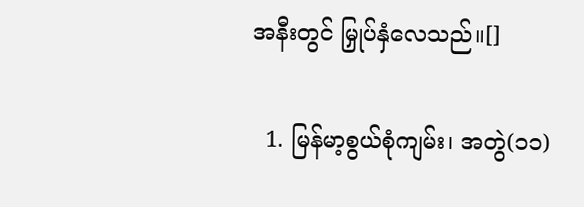အနီးတွင် မြှုပ်နှံလေသည်။[]

  1. မြန်မာ့စွယ်စုံကျမ်း၊ အတွဲ(၁၁)